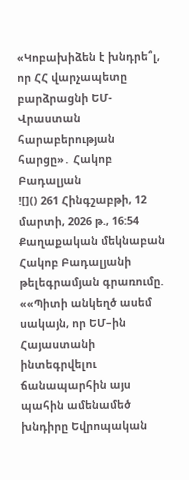«Կոբախիձեն է խնդրե՞լ, որ ՀՀ վարչապետը բարձրացնի ԵՄ-Վրաստան հարաբերության հարցը»․ Հակոբ Բադալյան
![]() 261 Հինգշաբթի, 12 մարտի, 2026 թ., 16:54 Քաղաքական մեկնաբան Հակոբ Բադալյանի թելեգրամյան գրառումը. ««Պիտի անկեղծ ասեմ սակայն, որ ԵՄ–ին Հայաստանի ինտեգրվելու ճանապարհին այս պահին ամենամեծ խնդիրը Եվրոպական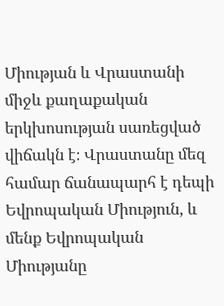Միության և Վրաստանի միջև քաղաքական երկխոսության սառեցված վիճակն է։ Վրաստանը մեզ համար ճանապարհ է դեպի Եվրոպական Միություն, և մենք Եվրոպական Միությանը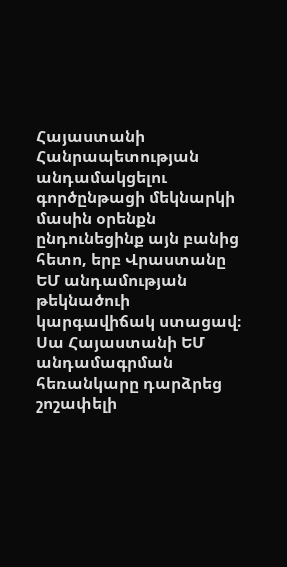Հայաստանի Հանրապետության անդամակցելու գործընթացի մեկնարկի մասին օրենքն ընդունեցինք այն բանից հետո, երբ Վրաստանը ԵՄ անդամության թեկնածուի կարգավիճակ ստացավ։ Սա Հայաստանի ԵՄ անդամագրման հեռանկարը դարձրեց շոշափելի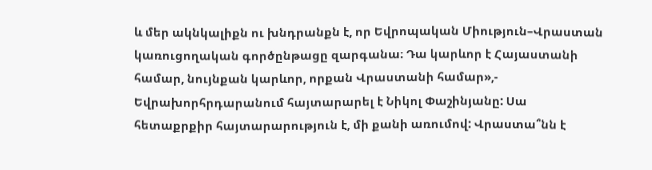և մեր ակնկալիքն ու խնդրանքն է, որ Եվրոպական Միություն–Վրաստան կառուցողական գործընթացը զարգանա։ Դա կարևոր է Հայաստանի համար, նույնքան կարևոր, որքան Վրաստանի համար»,- Եվրախորհրդարանում հայտարարել է Նիկոլ Փաշինյանը: Սա հետաքրքիր հայտարարություն է, մի քանի առումով: Վրաստա՞նն է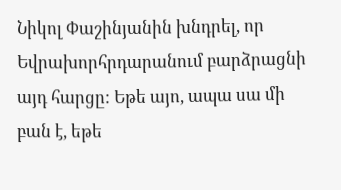Նիկոլ Փաշինյանին խնդրել, որ Եվրախորհրդարանում բարձրացնի այդ հարցը: Եթե այո, ապա սա մի բան է, եթե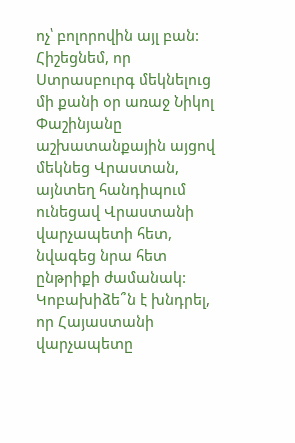ոչ՝ բոլորովին այլ բան: Հիշեցնեմ, որ Ստրասբուրգ մեկնելուց մի քանի օր առաջ Նիկոլ Փաշինյանը աշխատանքային այցով մեկնեց Վրաստան, այնտեղ հանդիպում ունեցավ Վրաստանի վարչապետի հետ, նվագեց նրա հետ ընթրիքի ժամանակ: Կոբախիձե՞ն է խնդրել, որ Հայաստանի վարչապետը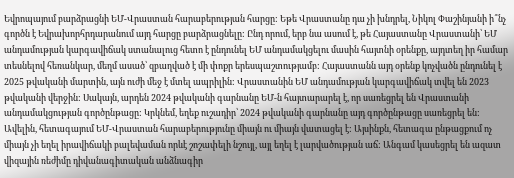Եվրոպայում բարձրացնի ԵՄ-Վրաստան հարաբերության հարցը: Եթե Վրաստանը դա չի խնդրել, Նիկոլ Փաշինյանի ի՞նչ գործն է Եվրախորհրդարանում այդ հարցը բարձրացնելը: Ընդ որում, երբ նա ասում է, թե Հայաստանը Վրաստանի՝ ԵՄ անդամության կարգավիճակ ստանալուց հետո է ընդունել ԵՄ անդամակցելու մասին հայտնի օրենքը, այդտեղ իր համար տեսնելով հեռանկար, մեղմ ասած՝ զբաղված է մի փոքր երեսպաշտությամբ: Հայաստանն այդ օրենք կոչվածն ընդունել է 2025 թվականի մարտին, այն ուժի մեջ է մտել ապրիլին: Վրաստանին ԵՄ անդամության կարգավիճակ տվել են 2023 թվականի վերջին: Սակայն, արդեն 2024 թվականի գարնանը ԵՄ-ն հայտարարել է, որ սառեցրել են Վրաստանի անդամակցության գործընթացը: Կրկնեմ, եղեք ուշադիր՝ 2024 թվականի գարնանը այդ գործընթացը սառեցրել են: Ավելին, հետագայում ԵՄ-Վրաստան հարաբերությունը միայն ու միայն վատացել է: Այսինքն, հետագա ընթացքում ոչ միայն չի եղել իրավիճակի բալեվաման որևէ շոշափելի նշույլ, այլ եղել է լարվածության աճ: Անգամ կասեցրել են ազատ վիզային ռեժիմը դիվանագիտական անձնագիր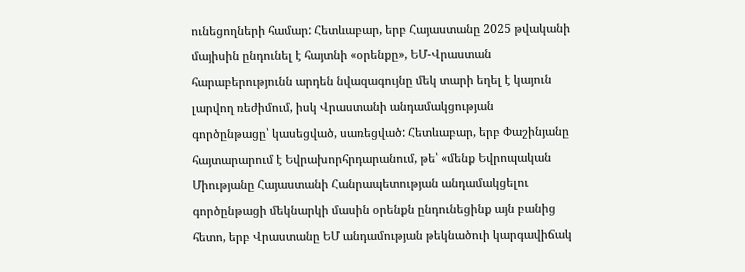ունեցողների համար: Հետևաբար, երբ Հայաստանը 2025 թվականի մայիսին ընդունել է հայտնի «օրենքը», ԵՄ-Վրաստան հարաբերությունն արդեն նվազագույնը մեկ տարի եղել է կայուն լարվող ռեժիմում, իսկ Վրաստանի անդամակցության գործընթացը՝ կասեցված, սառեցված: Հետևաբար, երբ Փաշինյանը հայտարարում է Եվրախորհրդարանում, թե՝ «մենք Եվրոպական Միությանը Հայաստանի Հանրապետության անդամակցելու գործընթացի մեկնարկի մասին օրենքն ընդունեցինք այն բանից հետո, երբ Վրաստանը ԵՄ անդամության թեկնածուի կարգավիճակ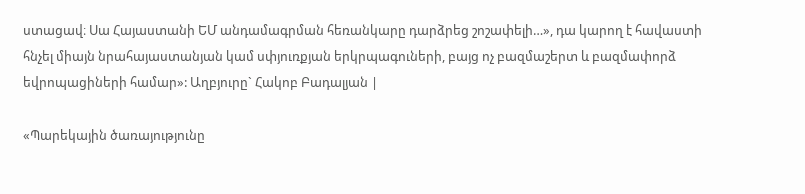ստացավ։ Սա Հայաստանի ԵՄ անդամագրման հեռանկարը դարձրեց շոշափելի…», դա կարող է հավաստի հնչել միայն նրահայաստանյան կամ սփյուռքյան երկրպագուների, բայց ոչ բազմաշերտ և բազմափորձ եվրոպացիների համար»: Աղբյուրը` Հակոբ Բադալյան |

«Պարեկային ծառայությունը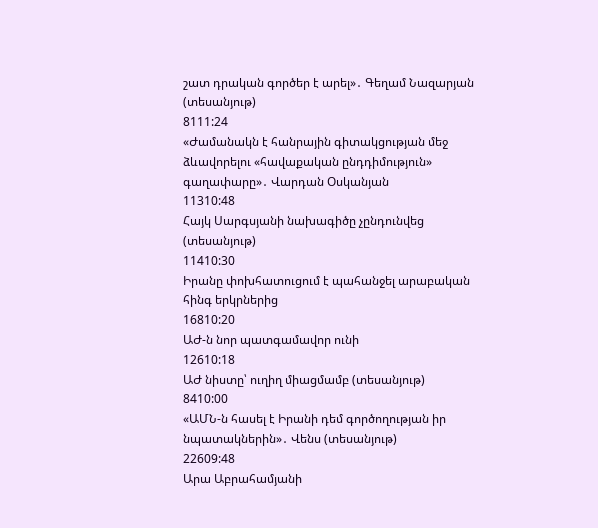շատ դրական գործեր է արել»․ Գեղամ Նազարյան (տեսանյութ)
8111:24
«Ժամանակն է հանրային գիտակցության մեջ ձևավորելու «հավաքական ընդդիմություն» գաղափարը»․ Վարդան Օսկանյան
11310:48
Հայկ Սարգսյանի նախագիծը չընդունվեց (տեսանյութ)
11410:30
Իրանը փոխհատուցում է պահանջել արաբական հինգ երկրներից
16810:20
ԱԺ-ն նոր պատգամավոր ունի
12610:18
ԱԺ նիստը՝ ուղիղ միացմամբ (տեսանյութ)
8410:00
«ԱՄՆ-ն հասել է Իրանի դեմ գործողության իր նպատակներին»․ Վենս (տեսանյութ)
22609:48
Արա Աբրահամյանի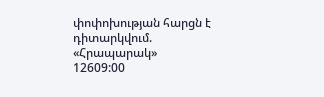փոփոխության հարցն է դիտարկվում. «Հրապարակ»
12609:00